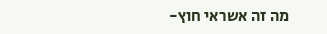מה זה אשראי חוץ-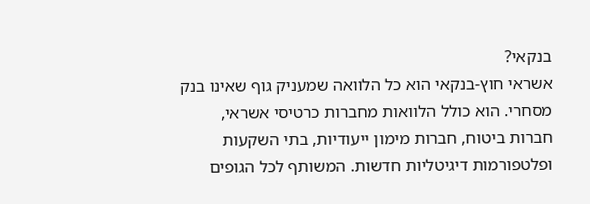בנקאי?
אשראי חוץ-בנקאי הוא כל הלוואה שמעניק גוף שאינו בנק מסחרי. הוא כולל הלוואות מחברות כרטיסי אשראי, חברות ביטוח, חברות מימון ייעודיות, בתי השקעות ופלטפורמות דיגיטליות חדשות. המשותף לכל הגופים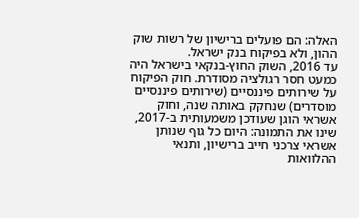האלה: הם פועלים ברישיון של רשות שוק ההון, ולא בפיקוח בנק ישראל.
עד 2016, השוק החוץ-בנקאי בישראל היה כמעט חסר רגולציה מסודרת. חוק הפיקוח על שירותים פיננסיים (שירותים פיננסיים מוסדרים) שנחקק באותה שנה, וחוק אשראי הוגן שעודכן משמעותית ב-2017, שינו את התמונה: היום כל גוף שנותן אשראי צרכני חייב ברישיון, ותנאי ההלוואות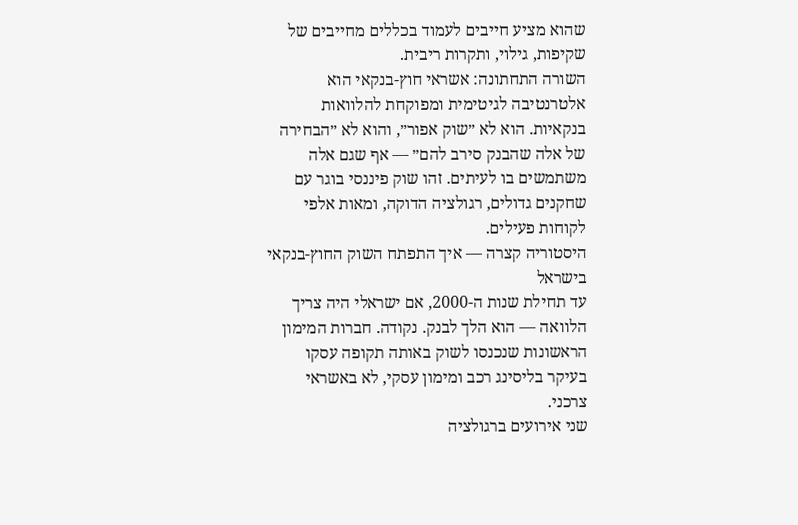שהוא מציע חייבים לעמוד בכללים מחייבים של שקיפות, גילוי, ותקרות ריבית.
השורה התחתונה: אשראי חוץ-בנקאי הוא אלטרנטיבה לגיטימית ומפוקחת להלוואות בנקאיות. הוא לא ״שוק אפור״, והוא לא ״הבחירה של אלה שהבנק סירב להם״ — אף שגם אלה משתמשים בו לעיתים. זהו שוק פיננסי בוגר עם שחקנים גדולים, רגולציה הדוקה, ומאות אלפי לקוחות פעילים.
היסטוריה קצרה — איך התפתח השוק החוץ-בנקאי בישראל
עד תחילת שנות ה-2000, אם ישראלי היה צריך הלוואה — הוא הלך לבנק. נקודה. חברות המימון הראשונות שנכנסו לשוק באותה תקופה עסקו בעיקר בליסינג רכב ומימון עסקי, לא באשראי צרכני.
שני אירועים ברגולציה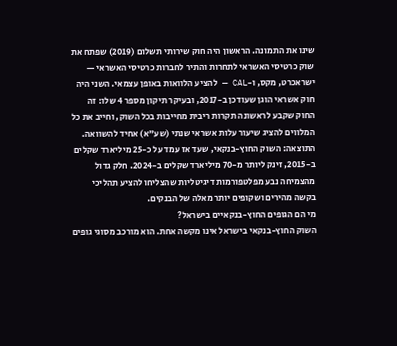שינו את התמונה. הראשון היה חוק שירותי תשלום (2019) שפתח את שוק כרטיסי האשראי לתחרות והתיר לחברות כרטיסי האשראי — ישראכרט, מקס, ו-CAL — להציע הלוואות באופן עצמאי. השני היה חוק אשראי הוגן שעודכן ב-2017, ובעיקר תיקון מספר 4 שלו: זה החוק שקבע לראשונה תקרות ריבית מחייבות בכל השוק, וחייב את כל המלווים להציג שיעור עלות אשראי שנתי (שע"א) אחיד להשוואה.
התוצאה: השוק החוץ-בנקאי, שעד אז עמד על כ-25 מיליארד שקלים ב-2015, זינק ליותר מ-70 מיליארד שקלים ב-2024. חלק גדול מהצמיחה נבע מפלטפורמות דיגיטליות שהצליחו להציע תהליכי בקשה מהירים ושקופים יותר מאלה של הבנקים.
מי הם הגופים החוץ-בנקאיים בישראל?
השוק החוץ-בנקאי בישראל אינו מקשה אחת. הוא מורכב מסוגי גופים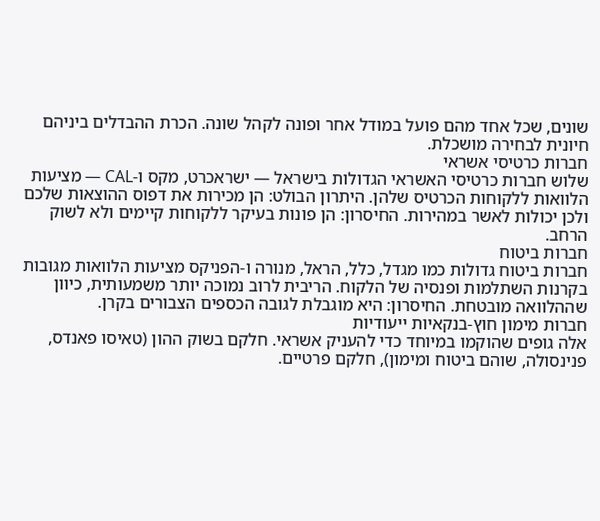שונים, שכל אחד מהם פועל במודל אחר ופונה לקהל שונה. הכרת ההבדלים ביניהם חיונית לבחירה מושכלת.
חברות כרטיסי אשראי
שלוש חברות כרטיסי האשראי הגדולות בישראל — ישראכרט, מקס ו-CAL — מציעות הלוואות ללקוחות הכרטיס שלהן. היתרון הבולט: הן מכירות את דפוס ההוצאות שלכם ולכן יכולות לאשר במהירות. החיסרון: הן פונות בעיקר ללקוחות קיימים ולא לשוק הרחב.
חברות ביטוח
חברות ביטוח גדולות כמו מגדל, כלל, הראל, מנורה ו-הפניקס מציעות הלוואות מגובות בקרנות השתלמות ופנסיה של הלקוח. הריבית לרוב נמוכה יותר משמעותית, כיוון שההלוואה מובטחת. החיסרון: היא מוגבלת לגובה הכספים הצבורים בקרן.
חברות מימון חוץ-בנקאיות ייעודיות
אלה גופים שהוקמו במיוחד כדי להעניק אשראי. חלקם בשוק ההון (טאיסו פאנדס, פנינסולה, שוהם ביטוח ומימון), חלקם פרטיים.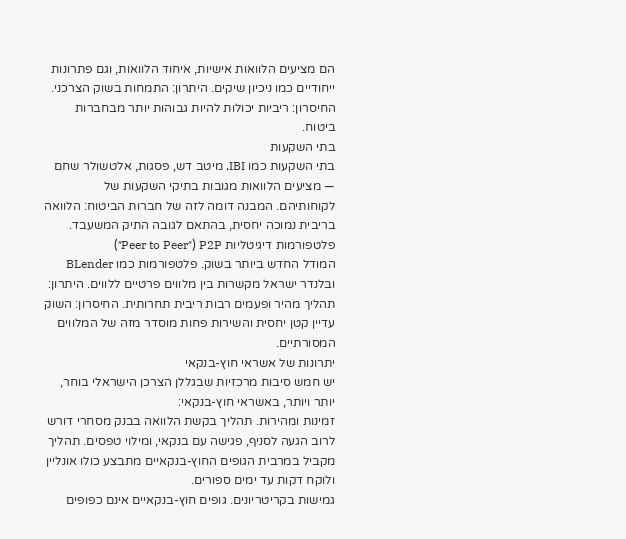הם מציעים הלוואות אישיות, איחוד הלוואות, וגם פתרונות ייחודיים כמו ניכיון שיקים. היתרון: התמחות בשוק הצרכני. החיסרון: ריביות יכולות להיות גבוהות יותר מבחברות ביטוח.
בתי השקעות
בתי השקעות כמו IBI, מיטב דש, פסגות, אלטשולר שחם — מציעים הלוואות מגובות בתיקי השקעות של לקוחותיהם. המבנה דומה לזה של חברות הביטוח: הלוואה בריבית נמוכה יחסית, בהתאם לגובה התיק המשעבד.
פלטפורמות דיגיטליות P2P (״Peer to Peer״)
המודל החדש ביותר בשוק. פלטפורמות כמו BLender ובלנדר ישראל מקשרות בין מלווים פרטיים ללווים. היתרון: תהליך מהיר ופעמים רבות ריבית תחרותית. החיסרון: השוק עדיין קטן יחסית והשירות פחות מוסדר מזה של המלווים המסורתיים.
יתרונות של אשראי חוץ-בנקאי
יש חמש סיבות מרכזיות שבגללן הצרכן הישראלי בוחר, יותר ויותר, באשראי חוץ-בנקאי:
זמינות ומהירות. תהליך בקשת הלוואה בבנק מסחרי דורש לרוב הגעה לסניף, פגישה עם בנקאי, ומילוי טפסים. תהליך מקביל במרבית הגופים החוץ-בנקאיים מתבצע כולו אונליין ולוקח דקות עד ימים ספורים.
גמישות בקריטריונים. גופים חוץ-בנקאיים אינם כפופים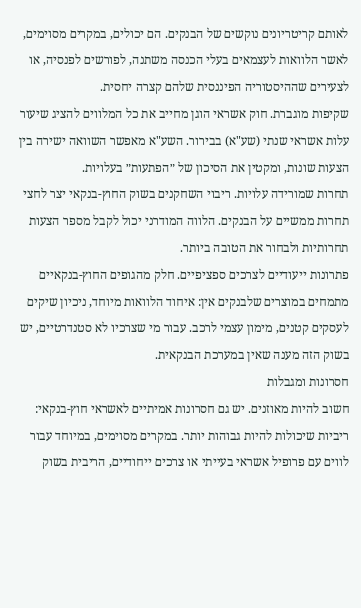לאותם קריטריונים נוקשים של הבנקים. הם יכולים, במקרים מסוימים, לאשר הלוואות לעצמאים בעלי הכנסה משתנה, לפורשים לפנסיה, או לצעירים שההיסטוריה הפיננסית שלהם קצרה יחסית.
שקיפות מוגברת. חוק אשראי הוגן מחייב את כל המלווים להציג שיעור עלות אשראי שנתי (שע"א) בבירור. השע"א מאפשר השוואה ישירה בין הצעות שונות, ומקטין את הסיכון של ״הפתעות״ בעלויות.
תחרות שמורידה עלויות. ריבוי השחקנים בשוק החוץ-בנקאי יצר לחצי תחרות ממשיים על הבנקים. הלווה המודרני יכול לקבל מספר הצעות תחרותיות ולבחור את הטובה ביותר.
פתרונות ייעודיים לצרכים ספציפיים. חלק מהגופים החוץ-בנקאיים מתמחים במוצרים שלבנקים אין: איחוד הלוואות מיוחד, ניכיון שיקים לעסקים קטנים, מימון עצמי לרכב. עבור מי שצרכיו לא סטנדרטיים, יש בשוק הזה מענה שאין במערכת הבנקאית.
חסרונות ומגבלות
חשוב להיות מאוזנים. יש גם חסרונות אמיתיים לאשראי חוץ-בנקאי:
ריביות שיכולות להיות גבוהות יותר. במקרים מסוימים, במיוחד עבור לווים עם פרופיל אשראי בעייתי או צרכים ייחודיים, הריבית בשוק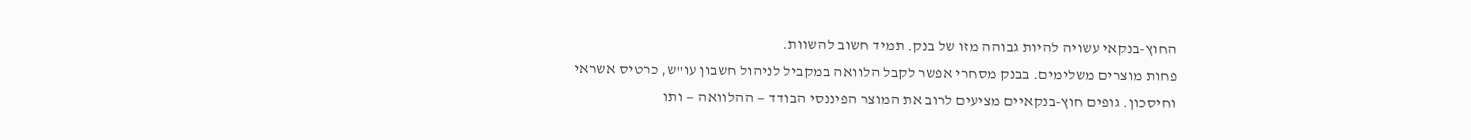החוץ-בנקאי עשויה להיות גבוהה מזו של בנק. תמיד חשוב להשוות.
פחות מוצרים משלימים. בבנק מסחרי אפשר לקבל הלוואה במקביל לניהול חשבון עו"ש, כרטיס אשראי וחיסכון. גופים חוץ-בנקאיים מציעים לרוב את המוצר הפיננסי הבודד — ההלוואה — ותו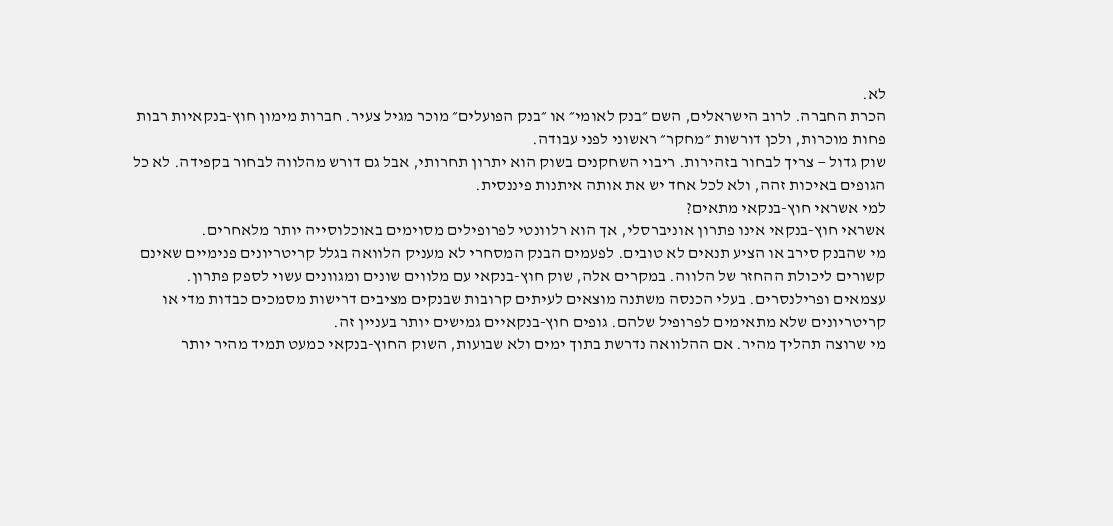לא.
הכרת החברה. לרוב הישראלים, השם ״בנק לאומי״ או ״בנק הפועלים״ מוכר מגיל צעיר. חברות מימון חוץ-בנקאיות רבות פחות מוכרות, ולכן דורשות ״מחקר״ ראשוני לפני עבודה.
שוק גדול — צריך לבחור בזהירות. ריבוי השחקנים בשוק הוא יתרון תחרותי, אבל גם דורש מהלווה לבחור בקפידה. לא כל הגופים באיכות זהה, ולא לכל אחד יש את אותה איתנות פיננסית.
למי אשראי חוץ-בנקאי מתאים?
אשראי חוץ-בנקאי אינו פתרון אוניברסלי, אך הוא רלוונטי לפרופילים מסוימים באוכלוסייה יותר מלאחרים.
מי שהבנק סירב או הציע תנאים לא טובים. לפעמים הבנק המסחרי לא מעניק הלוואה בגלל קריטריונים פנימיים שאינם קשורים ליכולת ההחזר של הלווה. במקרים אלה, שוק חוץ-בנקאי עם מלווים שונים ומגוונים עשוי לספק פתרון.
עצמאים ופרילנסרים. בעלי הכנסה משתנה מוצאים לעיתים קרובות שבנקים מציבים דרישות מסמכים כבדות מדי או קריטריונים שלא מתאימים לפרופיל שלהם. גופים חוץ-בנקאיים גמישים יותר בעניין זה.
מי שרוצה תהליך מהיר. אם ההלוואה נדרשת בתוך ימים ולא שבועות, השוק החוץ-בנקאי כמעט תמיד מהיר יותר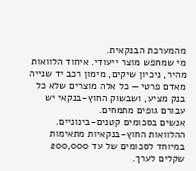מהמערכת הבנקאית.
מי שמחפש מוצר ייעודי. איחוד הלוואות מהיר, ניכיון שיקים, מימון רכב יד שנייה מאדם פרטי — כל אלה מוצרים שלא כל בנק מציע, ושבשוק החוץ-בנקאי יש עבורם גופים מתמחים.
אנשים בסכומים קטנים-בינוניים. ההלוואות החוץ-בנקאיות מתאימות במיוחד לסכומים של עד 200,000 שקלים לערך.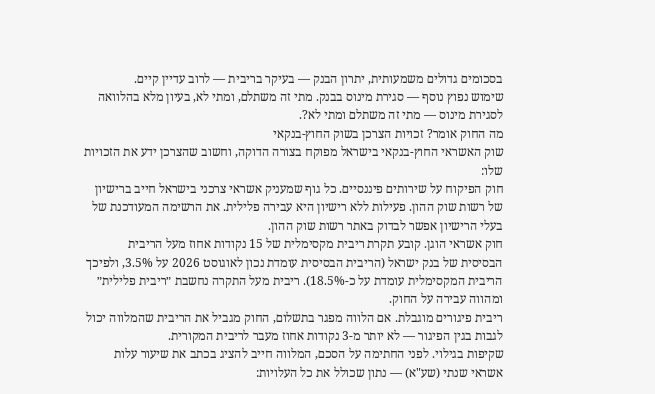בסכומים גדולים משמעותית, יתרון הבנק — בעיקר בריבית — לרוב עדיין קיים.
שימוש נפוץ נוסף — סגירת מינוס בבנק. מתי זה משתלם, ומתי לא, בעיון מלא בהלוואה לסגירת מינוס — מתי זה משתלם ומתי לא?.
מה החוק אומר? זכויות הצרכן בשוק החוץ-בנקאי
שוק האשראי החוץ-בנקאי בישראל מפוקח בצורה הדוקה, וחשוב שהצרכן ידע את הזכויות שלו:
חוק הפיקוח על שירותים פיננסיים. כל גוף שמעניק אשראי צרכני בישראל חייב ברישיון של רשות שוק ההון. פעילות ללא רישיון היא עבירה פלילית. את הרשימה המעודכנת של בעלי הרישיון אפשר לבדוק באתר רשות שוק ההון.
חוק אשראי הוגן. קובע תקרת ריבית מקסימלית של 15 נקודות אחוז מעל הריבית הבסיסית של בנק ישראל (הריבית הבסיסית עומדת נכון לאוגוסט 2026 על 3.5%, ולפיכך הריבית המקסימלית עומדת על כ-18.5%). ריבית מעל התקרה נחשבת ״ריבית פלילית״ ומהווה עבירה על החוק.
ריבית פיגורים מוגבלת. אם הלווה מפגר בתשלום, החוק מגביל את הריבית שהמלווה יכול לגבות בגין הפיגור — לא יותר מ-3 נקודות אחוז מעבר לריבית המקורית.
שקיפות בגילוי. לפני החתימה על הסכם, המלווה חייב להציג בכתב את שיעור עלות אשראי שנתי (שע"א) — נתון שכולל את כל העלויות: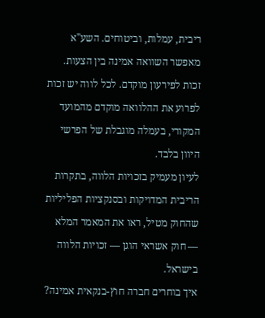ריבית, עמלות, וביטוחים. השע"א מאפשר השוואה אמינה בין הצעות.
זכות לפירעון מוקדם. לכל לווה יש זכות לפרוע את ההלוואה מוקדם מהמועד המקורי, בעמלה מוגבלת של הפרשי היוון בלבד.
לעיון מעמיק בזכויות הלווה, בתקרות הריבית המדויקות ובסנקציות הפליליות שהחוק מטיל, ראו את המאמר המלא — חוק אשראי הוגן — זכויות הלווה בישראל.
איך בוחרים חברה חוץ-בנקאית אמינה?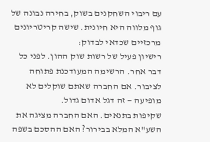עם ריבוי השחקנים בשוק, בחירה נבונה של גוף מלווה היא חיונית. שישה קריטריונים מרכזיים שכדאי לבדוק:
רישיון פעיל של רשות שוק ההון. לפני כל דבר אחר. הרשימה המעודכנת פתוחה לציבור. אם החברה שאתם שוקלים לא מופיעה — זה דגל אדום גדול.
שקיפות בתנאים. האם החברה מציגה את השע"א המלא בבירור? האם ההסכם בשפה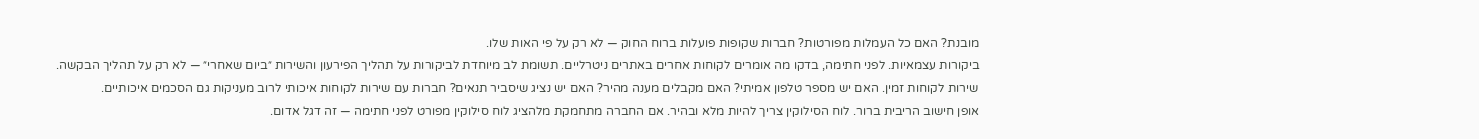מובנת? האם כל העמלות מפורטות? חברות שקופות פועלות ברוח החוק — לא רק על פי האות שלו.
ביקורות עצמאיות. לפני חתימה, בדקו מה אומרים לקוחות אחרים באתרים ניטרליים. תשומת לב מיוחדת לביקורות על תהליך הפירעון והשירות ״ביום שאחרי״ — לא רק על תהליך הבקשה.
שירות לקוחות זמין. האם יש מספר טלפון אמיתי? האם מקבלים מענה מהיר? האם יש נציג שיסביר תנאים? חברות עם שירות לקוחות איכותי לרוב מעניקות גם הסכמים איכותיים.
אופן חישוב הריבית ברור. לוח הסילוקין צריך להיות מלא ובהיר. אם החברה מתחמקת מלהציג לוח סילוקין מפורט לפני חתימה — זה דגל אדום.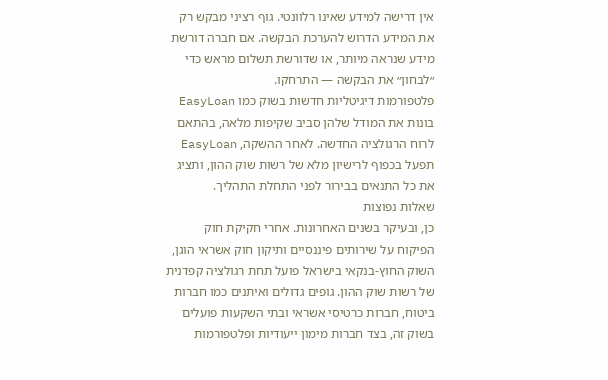אין דרישה למידע שאינו רלוונטי. גוף רציני מבקש רק את המידע הדרוש להערכת הבקשה. אם חברה דורשת מידע שנראה מיותר, או שדורשת תשלום מראש כדי ״לבחון״ את הבקשה — התרחקו.
פלטפורמות דיגיטליות חדשות בשוק כמו EasyLoan בונות את המודל שלהן סביב שקיפות מלאה, בהתאם לרוח הרגולציה החדשה. לאחר ההשקה, EasyLoan תפעל בכפוף לרישיון מלא של רשות שוק ההון, ותציג את כל התנאים בבירור לפני התחלת התהליך.
שאלות נפוצות
כן, ובעיקר בשנים האחרונות. אחרי חקיקת חוק הפיקוח על שירותים פיננסיים ותיקון חוק אשראי הוגן, השוק החוץ-בנקאי בישראל פועל תחת רגולציה קפדנית של רשות שוק ההון. גופים גדולים ואיתנים כמו חברות ביטוח, חברות כרטיסי אשראי ובתי השקעות פועלים בשוק זה, בצד חברות מימון ייעודיות ופלטפורמות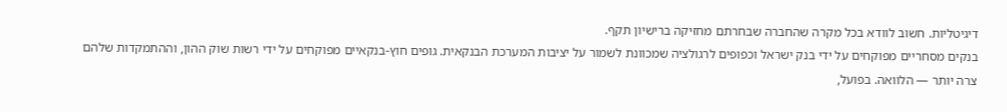דיגיטליות. חשוב לוודא בכל מקרה שהחברה שבחרתם מחזיקה ברישיון תקף.
בנקים מסחריים מפוקחים על ידי בנק ישראל וכפופים לרגולציה שמכוונת לשמור על יציבות המערכת הבנקאית. גופים חוץ-בנקאיים מפוקחים על ידי רשות שוק ההון, וההתמקדות שלהם צרה יותר — הלוואה. בפועל,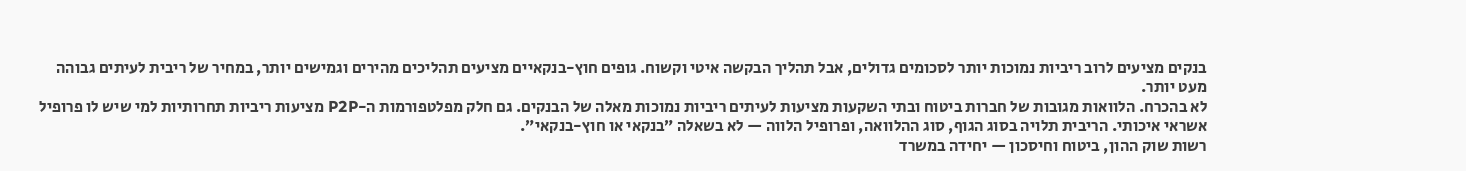בנקים מציעים לרוב ריביות נמוכות יותר לסכומים גדולים, אבל תהליך הבקשה איטי וקשוח. גופים חוץ-בנקאיים מציעים תהליכים מהירים וגמישים יותר, במחיר של ריבית לעיתים גבוהה מעט יותר.
לא בהכרח. הלוואות מגובות של חברות ביטוח ובתי השקעות מציעות לעיתים ריביות נמוכות מאלה של הבנקים. גם חלק מפלטפורמות ה-P2P מציעות ריביות תחרותיות למי שיש לו פרופיל אשראי איכותי. הריבית תלויה בסוג הגוף, סוג ההלוואה, ופרופיל הלווה — לא בשאלה ״בנקאי או חוץ-בנקאי״.
רשות שוק ההון, ביטוח וחיסכון — יחידה במשרד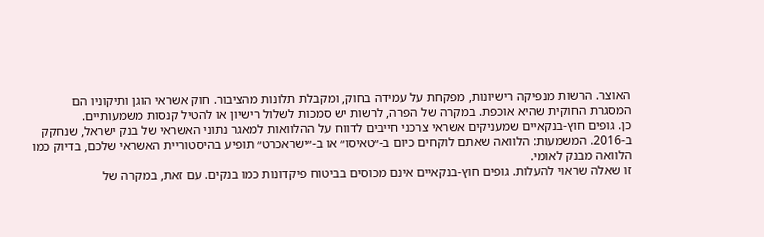האוצר. הרשות מנפיקה רישיונות, מפקחת על עמידה בחוק, ומקבלת תלונות מהציבור. חוק אשראי הוגן ותיקוניו הם המסגרת החוקית שהיא אוכפת. במקרה של הפרה, לרשות יש סמכות לשלול רישיון או להטיל קנסות משמעותיים.
כן. גופים חוץ-בנקאיים שמעניקים אשראי צרכני חייבים לדווח על ההלוואות למאגר נתוני האשראי של בנק ישראל, שנחקק ב-2016. המשמעות: הלוואה שאתם לוקחים כיום ב-״טאיסו״ או ב-״ישראכרט״ תופיע בהיסטוריית האשראי שלכם, בדיוק כמו הלוואה מבנק לאומי.
זו שאלה שראוי להעלות. גופים חוץ-בנקאיים אינם מכוסים בביטוח פיקדונות כמו בנקים. עם זאת, במקרה של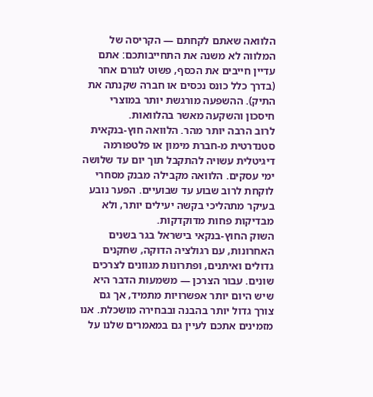הלוואה שאתם לקחתם — הקריסה של המלווה לא משנה את התחייבותכם: אתם עדיין חייבים את הכסף, פשוט לגורם אחר (בדרך כלל כונס נכסים או חברה שקנתה את התיק). ההשפעה מורגשת יותר במוצרי חיסכון והשקעה מאשר בהלוואות.
לרוב הרבה יותר מהר. הלוואה חוץ-בנקאית סטנדרטית מ-חברת מימון או פלטפורמה דיגיטלית עשויה להתקבל תוך יום עד שלושה ימי עסקים. הלוואה מקבילה מבנק מסחרי לוקחת לרוב שבוע עד שבועיים. הפער נובע בעיקר מתהליכי בקשה יעילים יותר, ולא מבדיקות פחות מדוקדקות.
השוק החוץ-בנקאי בישראל בגר בשנים האחרונות, עם רגולציה הדוקה, שחקנים גדולים ואיתנים, ופתרונות מגוונים לצרכים שונים. עבור הצרכן — משמעות הדבר היא שיש היום יותר אפשרויות מתמיד, אך גם צורך גדול יותר בהבנה ובבחירה מושכלת. אנו מזמינים אתכם לעיין גם במאמרים שלנו על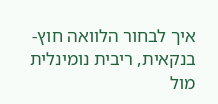איך לבחור הלוואה חוץ-בנקאית, ריבית נומינלית מול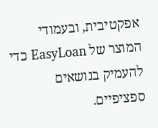אפקטיבית, ובעמודי המוצר של EasyLoan כדי להעמיק בנושאים ספציפיים.